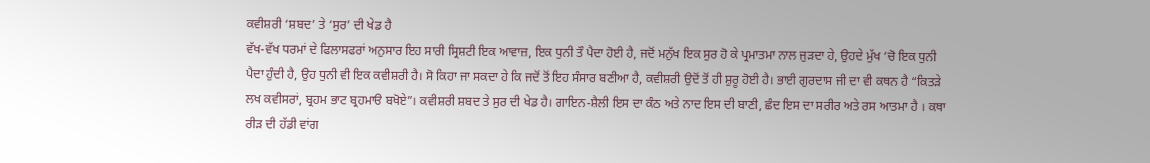ਕਵੀਸ਼ਰੀ ‘ਸ਼ਬਦ’ ਤੇ ‘ਸੁਰ’ ਦੀ ਖੇਡ ਹੈ
ਵੱਖ-ਵੱਖ ਧਰਮਾਂ ਦੇ ਫਿਲਾਸਫਰਾਂ ਅਨੁਸਾਰ ਇਹ ਸਾਰੀ ਸ੍ਰਿਸ਼ਟੀ ਇਕ ਆਵਾਜ਼, ਇਕ ਧੁਨੀ ਤੌ ਪੈਦਾ ਹੋਈ ਹੈ, ਜਦੋਂ ਮਨੁੱਖ ਇਕ ਸੁਰ ਹੋ ਕੇ ਪ੍ਰਮਾਤਮਾ ਨਾਲ ਜੁੜਦਾ ਹੇ, ਉਹਦੇ ਮੁੱਖ ‘ਚੋ ਇਕ ਧੁਨੀ ਪੈਦਾ ਹੁੰਦੀ ਹੈ, ਉਹ ਧੁਨੀ ਵੀ ਇਕ ਕਵੀਸ਼ਰੀ ਹੈ। ਸੋ ਕਿਹਾ ਜਾ ਸਕਦਾ ਹੇ ਕਿ ਜਦੋਂ ਤੋਂ ਇਹ ਸੰਸਾਰ ਬਣੀਆ ਹੈ, ਕਵੀਸ਼ਰੀ ਉਦੋਂ ਤੋਂ ਹੀ ਸ਼ੁਰੂ ਹੋਈ ਹੈ। ਭਾਈ ਗੁਰਦਾਸ ਜੀ ਦਾ ਵੀ ਕਥਨ ਹੈ “ਕਿਤੜੇ ਲਖ ਕਵੀਸਰਾਂ, ਬ੍ਰਹਮ ਭਾਟ ਬ੍ਰਹਮਾੳ ਬਖੋਏ”। ਕਵੀਸ਼ਰੀ ਸ਼ਬਦ ਤੇ ਸੁਰ ਦੀ ਖੇਡ ਹੈ। ਗਾਇਨ-ਸ਼ੈਲੀ ਇਸ ਦਾ ਕੰਠ ਅਤੇ ਨਾਦ ਇਸ ਦੀ ਬਾਣੀ, ਛੰਦ ਇਸ ਦਾ ਸਰੀਰ ਅਤੇ ਰਸ ਆਤਮਾ ਹੈ । ਕਥਾ ਰੀੜ ਦੀ ਹੱਡੀ ਵਾਂਗ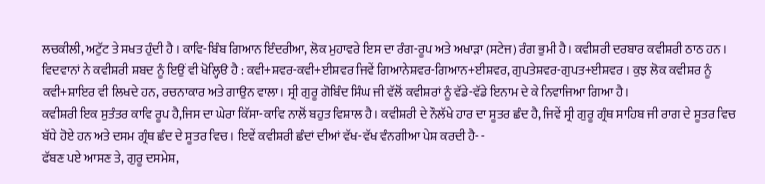ਲਚਕੀਲੀ, ਅਟੁੱਟ ਤੇ ਸਖਤ ਹੁੰਦੀ ਹੈ । ਕਾਵਿ-ਬਿੰਬ ਗਿਆਨ ਇੰਦਰੀਆ, ਲੋਕ ਮੁਹਾਵਰੇ ਇਸ ਦਾ ਰੰਗ-ਰੂਪ ਅਤੇ ਅਖਾੜਾ (ਸਟੇਜ) ਰੰਗ ਭੁਮੀ ਹੈ। ਕਵੀਸ਼ਰੀ ਦਰਬਾਰ ਕਵੀਸ਼ਰੀ ਠਾਠ ਹਨ । ਵਿਦਵਾਨਾਂ ਨੇ ਕਵੀਸ਼ਰੀ ਸ਼ਬਦ ਨੂੰ ਇਉਂ ਵੀ ਖੋਲ੍ਹਿੳ ਹੈ : ਕਵੀ+ਸ਼ਵਰ-ਕਵੀ+ਈਸ਼ਵਰ ਜਿਵੇਂ ਗਿਆਨੇਸ਼ਵਰ-ਗਿਆਨ+ਈਸ਼ਵਰ, ਗੁਪਤੇਸ਼ਵਰ-ਗੁਪਤ+ਈਸ਼ਵਰ । ਕੁਝ ਲੋਕ ਕਵੀਸ਼ਰ ਨੂੰ ਕਵੀ+ਸ਼ਾਇਰ ਵੀ ਲਿਖਦੇ ਹਨ, ਰਚਨਾਕਾਰ ਅਤੇ ਗਾਉਨ ਵਾਲਾ। ਸ੍ਰੀ ਗੁਰੂ ਗੋਬਿੰਦ ਸਿੰਘ ਜੀ ਵੱਲੋਂ ਕਵੀਸ਼ਰਾਂ ਨੂੰ ਵੱਡੇ-ਵੱਡੇ ਇਨਾਮ ਦੇ ਕੇ ਨਿਵਾਜਿਆ ਗਿਆ ਹੈ।
ਕਵੀਸ਼ਰੀ ਇਕ ਸੁਤੰਤਰ ਕਾਵਿ ਰੂਪ ਹੈ,ਜਿਸ ਦਾ ਘੇਰਾ ਕਿੱਸਾ-ਕਾਵਿ ਨਾਲੋਂ ਬਹੁਤ ਵਿਸ਼ਾਲ ਹੈ। ਕਵੀਸ਼ਰੀ ਦੇ ਨੌਲੱਖੇ ਹਾਰ ਦਾ ਸੂਤਰ ਛੰਦ ਹੈ, ਜਿਵੇਂ ਸ੍ਰੀ ਗੁਰੂ ਗ੍ਰੰਥ ਸਾਹਿਬ ਜੀ ਰਾਗ ਦੇ ਸੂਤਰ ਵਿਚ ਬੱਧੇ ਹੋਏ ਹਨ ਅਤੇ ਦਸਮ ਗ੍ਰੰਥ ਛੰਦ ਦੇ ਸੂਤਰ ਵਿਚ । ਇਵੇਂ ਕਵੀਸ਼ਰੀ ਛੰਦਾਂ ਦੀਆਂ ਵੱਖ-ਵੱਖ ਵੰਨਗੀਆ ਪੇਸ਼ ਕਰਦੀ ਹੈ- -
ਫੱਬਣ ਪਏ ਆਸਣ ਤੇ, ਗੁਰੂ ਦਸਮੇਸ਼,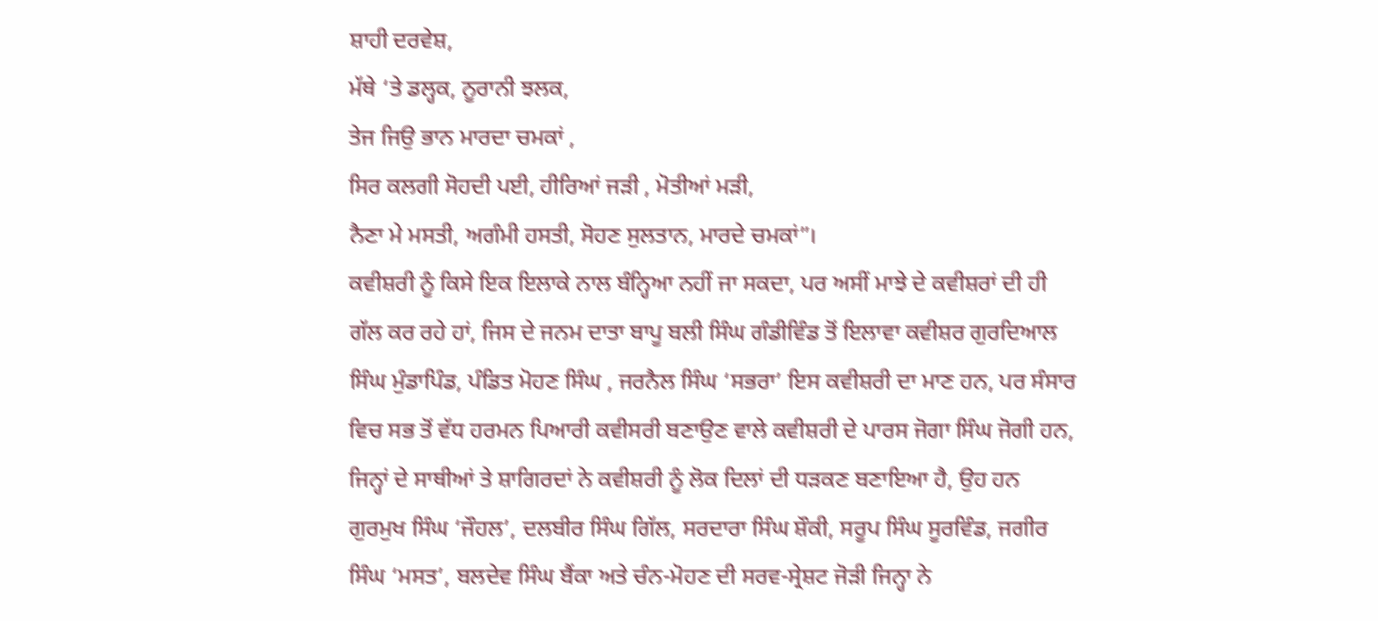ਸ਼ਾਹੀ ਦਰਵੇਸ਼,
ਮੱਥੇ ‘ਤੇ ਡਲ੍ਹਕ, ਨੂਰਾਨੀ ਝਲਕ,
ਤੇਜ ਜਿਉ ਭਾਨ ਮਾਰਦਾ ਚਮਕਾਂ ,
ਸਿਰ ਕਲਗੀ ਸੋਹਦੀ ਪਈ, ਹੀਰਿਆਂ ਜੜੀ , ਮੋਤੀਆਂ ਮੜੀ,
ਨੈਣਾ ਮੇ ਮਸਤੀ, ਅਗੰਮੀ ਹਸਤੀ, ਸੋਹਣ ਸੁਲਤਾਨ, ਮਾਰਦੇ ਚਮਕਾਂ”।
ਕਵੀਸ਼ਰੀ ਨੂੰ ਕਿਸੇ ਇਕ ਇਲਾਕੇ ਨਾਲ ਬੰਨ੍ਹਿਆ ਨਹੀਂ ਜਾ ਸਕਦਾ, ਪਰ ਅਸੀਂ ਮਾਝੇ ਦੇ ਕਵੀਸ਼ਰਾਂ ਦੀ ਹੀ ਗੱਲ ਕਰ ਰਹੇ ਹਾਂ, ਜਿਸ ਦੇ ਜਨਮ ਦਾਤਾ ਬਾਪੂ ਬਲੀ ਸਿੰਘ ਗੰਡੀਵਿੰਡ ਤੋਂ ਇਲਾਵਾ ਕਵੀਸ਼ਰ ਗੁਰਦਿਆਲ ਸਿੰਘ ਮੁੰਡਾਪਿੰਡ, ਪੰਡਿਤ ਮੋਹਣ ਸਿੰਘ , ਜਰਨੈਲ ਸਿੰਘ ‘ਸਭਰਾ’ ਇਸ ਕਵੀਸ਼ਰੀ ਦਾ ਮਾਣ ਹਨ, ਪਰ ਸੰਸਾਰ ਵਿਚ ਸਭ ਤੋਂ ਵੱਧ ਹਰਮਨ ਪਿਆਰੀ ਕਵੀਸਰੀ ਬਣਾਉਣ ਵਾਲੇ ਕਵੀਸ਼ਰੀ ਦੇ ਪਾਰਸ ਜੋਗਾ ਸਿੰਘ ਜੋਗੀ ਹਨ, ਜਿਨ੍ਹਾਂ ਦੇ ਸਾਥੀਆਂ ਤੇ ਸ਼ਾਗਿਰਦਾਂ ਨੇ ਕਵੀਸ਼ਰੀ ਨੂੰ ਲੋਕ ਦਿਲਾਂ ਦੀ ਧੜਕਣ ਬਣਾਇਆ ਹੈ, ਉਹ ਹਨ ਗੁਰਮੁਖ ਸਿੰਘ ‘ਜੌਹਲ’, ਦਲਬੀਰ ਸਿੰਘ ਗਿੱਲ, ਸਰਦਾਰਾ ਸਿੰਘ ਸ਼ੌਕੀ, ਸਰੂਪ ਸਿੰਘ ਸੂਰਵਿੰਡ, ਜਗੀਰ ਸਿੰਘ ‘ਮਸਤ’, ਬਲਦੇਵ ਸਿੰਘ ਬੈਂਕਾ ਅਤੇ ਚੰਨ-ਮੋਹਣ ਦੀ ਸਰਵ-ਸ੍ਰੇਸ਼ਟ ਜੋੜੀ ਜਿਨ੍ਹਾ ਨੇ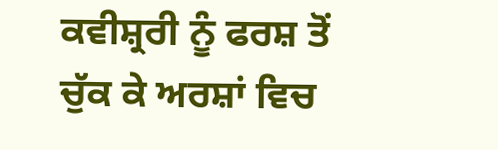ਕਵੀਸ਼੍ਰਰੀ ਨੂੰ ਫਰਸ਼ ਤੋਂ ਚੁੱਕ ਕੇ ਅਰਸ਼ਾਂ ਵਿਚ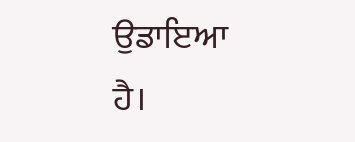ਉਡਾਇਆ ਹੈ।